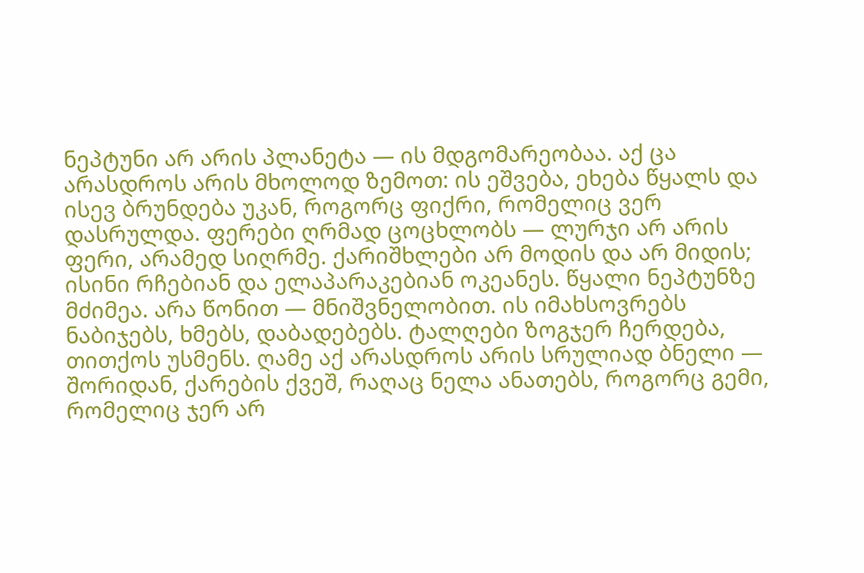ნეპტუნი არ არის პლანეტა — ის მდგომარეობაა. აქ ცა არასდროს არის მხოლოდ ზემოთ: ის ეშვება, ეხება წყალს და ისევ ბრუნდება უკან, როგორც ფიქრი, რომელიც ვერ დასრულდა. ფერები ღრმად ცოცხლობს — ლურჯი არ არის ფერი, არამედ სიღრმე. ქარიშხლები არ მოდის და არ მიდის; ისინი რჩებიან და ელაპარაკებიან ოკეანეს. წყალი ნეპტუნზე მძიმეა. არა წონით — მნიშვნელობით. ის იმახსოვრებს ნაბიჯებს, ხმებს, დაბადებებს. ტალღები ზოგჯერ ჩერდება, თითქოს უსმენს. ღამე აქ არასდროს არის სრულიად ბნელი — შორიდან, ქარების ქვეშ, რაღაც ნელა ანათებს, როგორც გემი, რომელიც ჯერ არ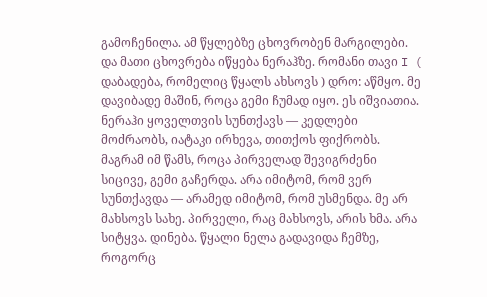გამოჩენილა. ამ წყლებზე ცხოვრობენ მარგილები. და მათი ცხოვრება იწყება ნერაჰზე. რომანი თავი I ( დაბადება, რომელიც წყალს ახსოვს ) დრო: აწმყო. მე დავიბადე მაშინ, როცა გემი ჩუმად იყო. ეს იშვიათია. ნერაჰი ყოველთვის სუნთქავს — კედლები მოძრაობს, იატაკი ირხევა, თითქოს ფიქრობს. მაგრამ იმ წამს, როცა პირველად შევიგრძენი სიცივე, გემი გაჩერდა. არა იმიტომ, რომ ვერ სუნთქავდა — არამედ იმიტომ, რომ უსმენდა. მე არ მახსოვს სახე. პირველი, რაც მახსოვს, არის ხმა. არა სიტყვა. დინება. წყალი ნელა გადავიდა ჩემზე, როგორც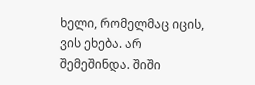ხელი, რომელმაც იცის, ვის ეხება. არ შემეშინდა. შიში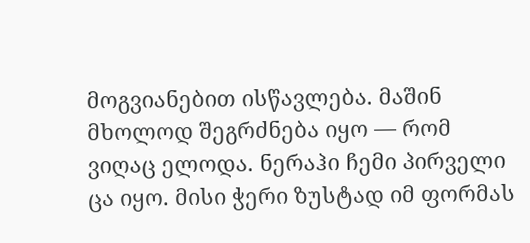მოგვიანებით ისწავლება. მაშინ მხოლოდ შეგრძნება იყო — რომ ვიღაც ელოდა. ნერაჰი ჩემი პირველი ცა იყო. მისი ჭერი ზუსტად იმ ფორმას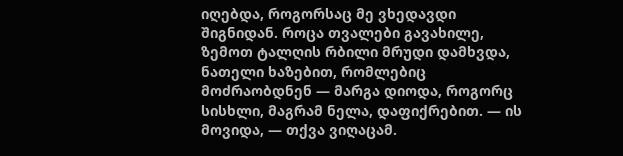იღებდა, როგორსაც მე ვხედავდი შიგნიდან. როცა თვალები გავახილე, ზემოთ ტალღის რბილი მრუდი დამხვდა, ნათელი ხაზებით, რომლებიც მოძრაობდნენ — მარგა დიოდა, როგორც სისხლი, მაგრამ ნელა, დაფიქრებით. — ის მოვიდა, — თქვა ვიღაცამ.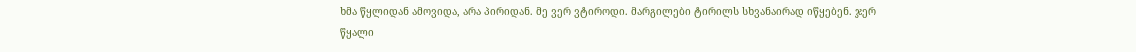ხმა წყლიდან ამოვიდა, არა პირიდან. მე ვერ ვტიროდი. მარგილები ტირილს სხვანაირად იწყებენ. ჯერ წყალი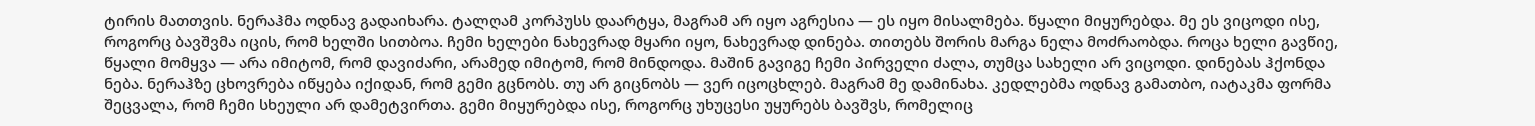ტირის მათთვის. ნერაჰმა ოდნავ გადაიხარა. ტალღამ კორპუსს დაარტყა, მაგრამ არ იყო აგრესია — ეს იყო მისალმება. წყალი მიყურებდა. მე ეს ვიცოდი ისე, როგორც ბავშვმა იცის, რომ ხელში სითბოა. ჩემი ხელები ნახევრად მყარი იყო, ნახევრად დინება. თითებს შორის მარგა ნელა მოძრაობდა. როცა ხელი გავწიე, წყალი მომყვა — არა იმიტომ, რომ დავიძარი, არამედ იმიტომ, რომ მინდოდა. მაშინ გავიგე ჩემი პირველი ძალა, თუმცა სახელი არ ვიცოდი. დინებას ჰქონდა ნება. ნერაჰზე ცხოვრება იწყება იქიდან, რომ გემი გცნობს. თუ არ გიცნობს — ვერ იცოცხლებ. მაგრამ მე დამინახა. კედლებმა ოდნავ გამათბო, იატაკმა ფორმა შეცვალა, რომ ჩემი სხეული არ დამეტვირთა. გემი მიყურებდა ისე, როგორც უხუცესი უყურებს ბავშვს, რომელიც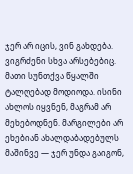ჯერ არ იცის, ვინ გახდება. ვიგრძენი სხვა არსებებიც. მათი სუნთქვა წყალში ტალღებად მოდიოდა. ისინი ახლოს იყვნენ, მაგრამ არ მეხებოდნენ. მარგილები არ ეხებიან ახალდაბადებულს მაშინვე — ჯერ უნდა გაიგონ,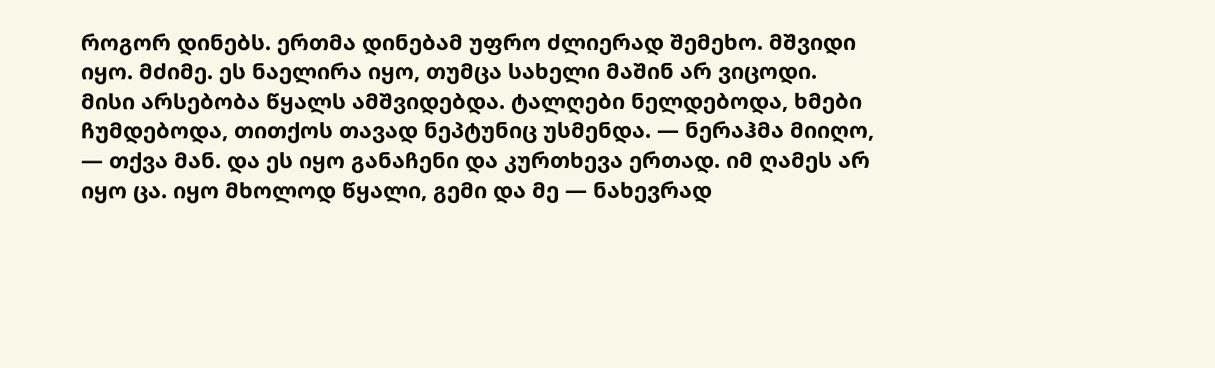როგორ დინებს. ერთმა დინებამ უფრო ძლიერად შემეხო. მშვიდი იყო. მძიმე. ეს ნაელირა იყო, თუმცა სახელი მაშინ არ ვიცოდი. მისი არსებობა წყალს ამშვიდებდა. ტალღები ნელდებოდა, ხმები ჩუმდებოდა, თითქოს თავად ნეპტუნიც უსმენდა. — ნერაჰმა მიიღო, — თქვა მან. და ეს იყო განაჩენი და კურთხევა ერთად. იმ ღამეს არ იყო ცა. იყო მხოლოდ წყალი, გემი და მე — ნახევრად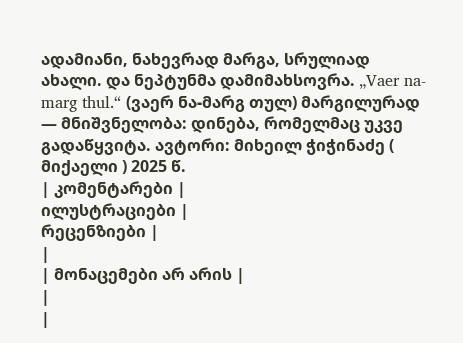ადამიანი, ნახევრად მარგა, სრულიად ახალი. და ნეპტუნმა დამიმახსოვრა. „Vaer na-marg thul.“ (ვაერ ნა-მარგ თულ) მარგილურად — მნიშვნელობა: დინება, რომელმაც უკვე გადაწყვიტა. ავტორი: მიხეილ ჭიჭინაძე ( მიქაელი ) 2025 წ.
| კომენტარები |
ილუსტრაციები |
რეცენზიები |
|
| მონაცემები არ არის |
|
|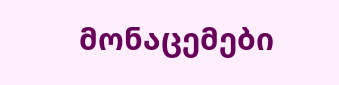მონაცემები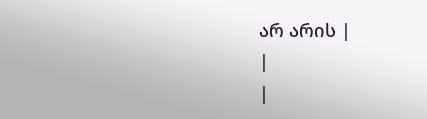არ არის |
|
|